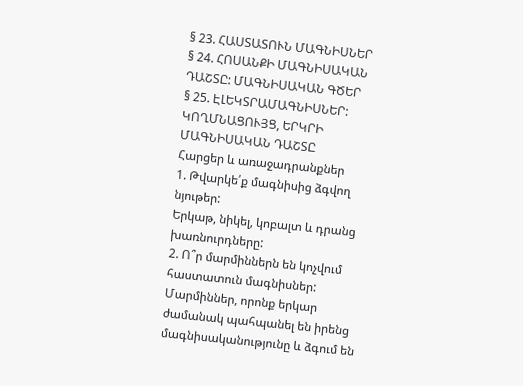§ 23. ՀԱՍՏԱՏՈՒՆ ՄԱԳՆԻՍՆԵՐ
§ 24. ՀՈՍԱՆՔԻ ՄԱԳՆԻՍԱԿԱՆ ԴԱՇՏԸ: ՄԱԳՆԻՍԱԿԱՆ ԳԾԵՐ
§ 25. ԷԼԵԿՏՐԱՄԱԳՆԻՍՆԵՐ: ԿՈՂՄՆԱՑՈՒՅՑ, ԵՐԿՐԻ ՄԱԳՆԻՍԱԿԱՆ ԴԱՇՏԸ
Հարցեր և առաջադրանքներ
1. Թվարկե՛ք մագնիսից ձգվող նյութեր:
Երկաթ, նիկել, կոբալտ և դրանց խառնուրդները:
2. Ո՞ր մարմիններն են կոչվում հաստատուն մագնիսներ:
Մարմիններ, որոնք երկար ժամանակ պահպանել են իրենց մագնիսականությունը և ձգում են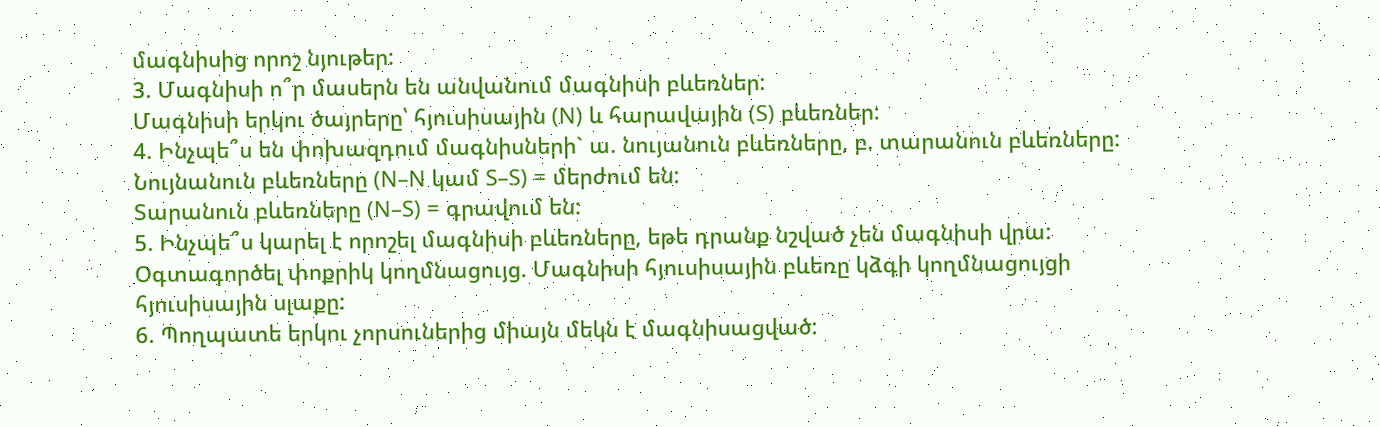մագնիսից որոշ նյութեր:
3. Մագնիսի ո՞ր մասերն են անվանում մագնիսի բևեռներ:
Մագնիսի երկու ծայրերը՝ հյուսիսային (N) և հարավային (S) բևեռներ:
4. Ինչպե՞ս են փոխազդում մագնիսների` ա. նույանուն բևեռները, բ. տարանուն բևեռները:
Նույնանուն բևեռները (N–N կամ S–S) = մերժում են:
Տարանուն բևեռները (N–S) = գրավում են:
5. Ինչպե՞ս կարել է որոշել մագնիսի բևեռները, եթե դրանք նշված չեն մագնիսի վրա:
Օգտագործել փոքրիկ կողմնացույց. Մագնիսի հյուսիսային բևեռը կձգի կողմնացույցի հյուսիսային սլաքը:
6. Պողպատե երկու չորսուներից միայն մեկն է մագնիսացված: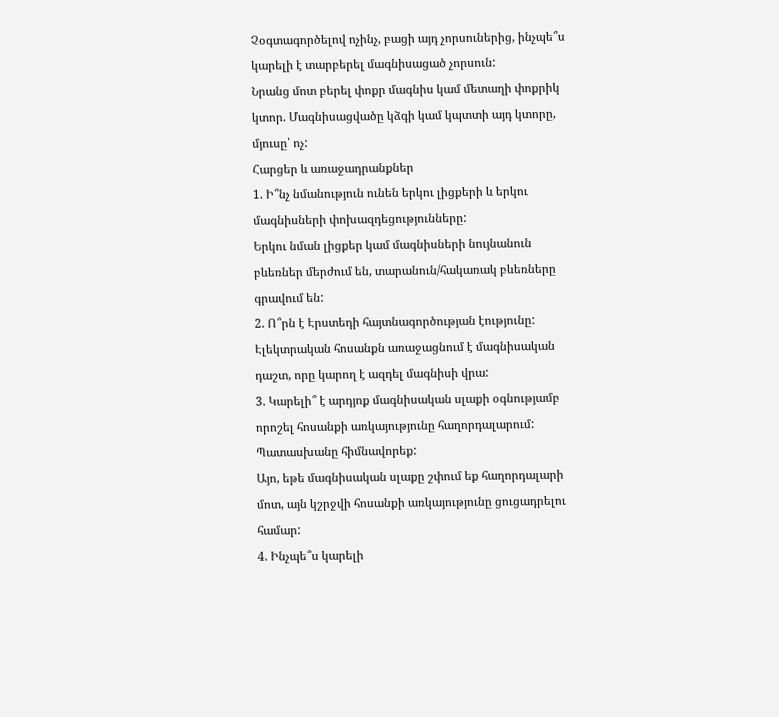Չօգտագործելով ոչինչ, բացի այդ չորսուներից, ինչպե՞ս կարելի է տարբերել մագնիսացած չորսուն:
Նրանց մոտ բերել փոքր մագնիս կամ մետաղի փոքրիկ կտոր. Մագնիսացվածը կձգի կամ կպտտի այդ կտորը, մյուսը՝ ոչ:
Հարցեր և առաջադրանքներ
1. Ի՞նչ նմանություն ունեն երկու լիցքերի և երկու մագնիսների փոխազդեցությունները:
Երկու նման լիցքեր կամ մագնիսների նույնանուն բևեռներ մերժում են, տարանուն/հակառակ բևեռները գրավում են:
2. Ո՞րն է Էրստեդի հայտնագործության էությունը:
Էլեկտրական հոսանքն առաջացնում է մագնիսական դաշտ, որը կարող է ազդել մագնիսի վրա:
3. Կարելի՞ է արդյոք մագնիսական սլաքի օգնությամբ որոշել հոսանքի առկայությունը հաղորդալարում: Պատասխանը հիմնավորեք:
Այո, եթե մագնիսական սլաքը շփում եք հաղորդալարի մոտ, այն կշրջվի հոսանքի առկայությունը ցուցադրելու համար:
4. Ինչպե՞ս կարելի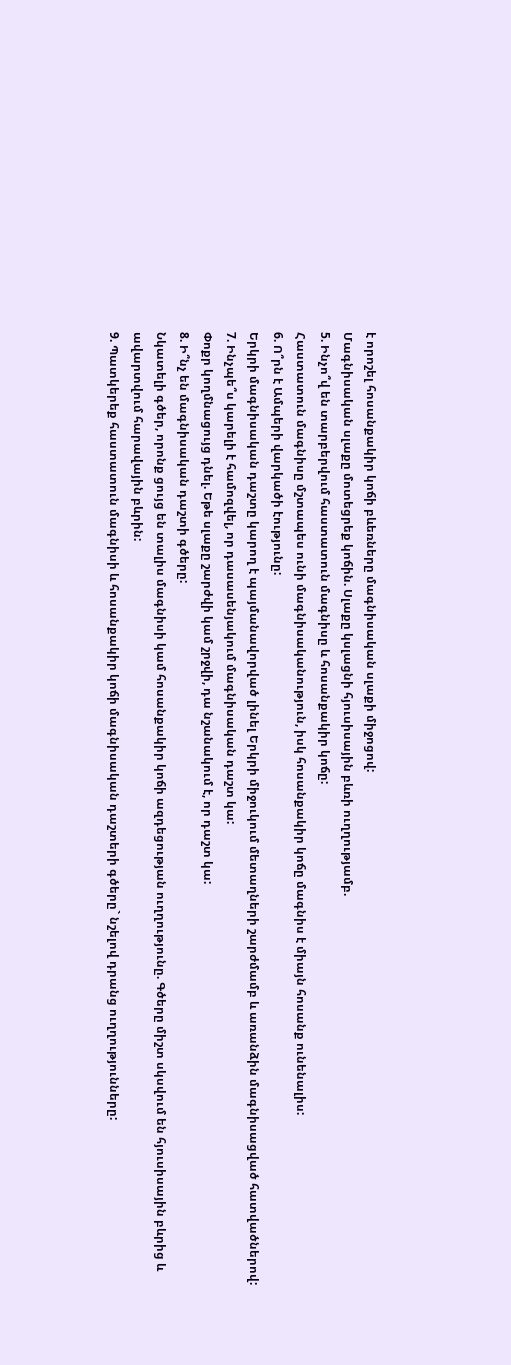է որոշել հոսանքակիր կոճի բևեռները մագնիսական սլաքի միջոցով:
Մագնիսական սլաքը մոտեցրեք կոճին. Սլաքը կսլացնի հյուսիսային բևռի ուղղությամբ.
5. Ինչո՞վ են տարբերվում հաստատուն մագնիսը և հոսանքակիր կոճը:
Հաստատուն մագնիսը մշտապես ունի մագնիսականություն, իսկ հոսանքակիր կոճը մագնիս է միայն հոսանք ունենալիս:
6. Ո՞րն է Ամպերի վարկածի էությունը:
Երկրի մագնիսական դաշտը կարող է պայմանավորված լինել Երկրի միջուկում մետաղների շարժմամբ և առանձին մագնիսացված հատվածներով:
7. Ինչպե՞ս կարելի է համոզվել, որ դասասենյակում մագնիսական դաշտ կա:
Փոքր կողմնացույց դնել. Եթե սլաքը շարժվի կամ շրջվի, դա նշանակում է, որ դաշտ կա:
8. Ի՞նչ են մագնիսական դաշտի գծերը:
Նկատելի գծեր, որոնք ցույց են տալիս մագնիսի կամ հոսանքակիր կոճի ազդեցության ուղղությունը. Գծերը միշտ սկսվում են հյուսիսային բևրից և ավարտվում հարավային բևրին:
9. Պատկերեք հաստատուն մագնիսի և հոսանքակիր կոճի մագնիսական դաշտերի գծերը` նշելով դրանց ուղղությունները: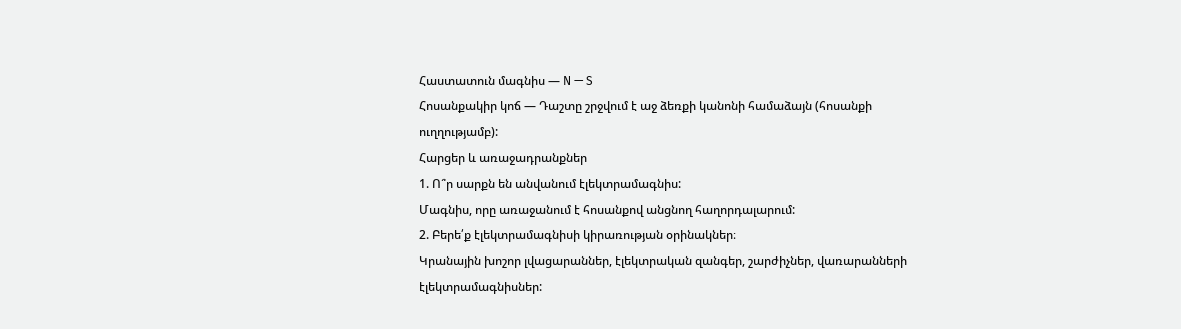Հաստատուն մագնիս — N — S
Հոսանքակիր կոճ — Դաշտը շրջվում է աջ ձեռքի կանոնի համաձայն (հոսանքի ուղղությամբ):
Հարցեր և առաջադրանքներ
1. Ո՞ր սարքն են անվանում էլեկտրամագնիս:
Մագնիս, որը առաջանում է հոսանքով անցնող հաղորդալարում:
2. Բերե՛ք էլեկտրամագնիսի կիրառության օրինակներ։
Կրանային խոշոր լվացարաններ, էլեկտրական զանգեր, շարժիչներ, վառարանների էլեկտրամագնիսներ: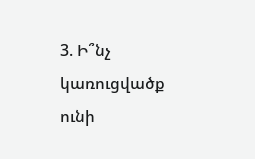3. Ի՞նչ կառուցվածք ունի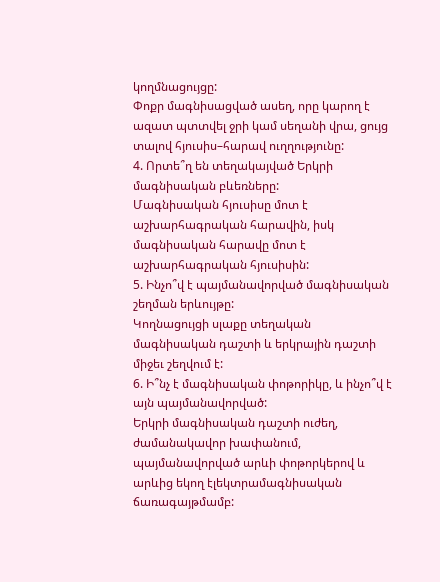կողմնացույցը:
Փոքր մագնիսացված ասեղ, որը կարող է ազատ պտտվել ջրի կամ սեղանի վրա, ցույց տալով հյուսիս–հարավ ուղղությունը:
4. Որտե՞ղ են տեղակայված Երկրի մագնիսական բևեռները:
Մագնիսական հյուսիսը մոտ է աշխարհագրական հարավին, իսկ մագնիսական հարավը մոտ է աշխարհագրական հյուսիսին:
5. Ինչո՞վ է պայմանավորված մագնիսական շեղման երևույթը:
Կողնացույցի սլաքը տեղական մագնիսական դաշտի և երկրային դաշտի միջեւ շեղվում է:
6. Ի՞նչ է մագնիսական փոթորիկը, և ինչո՞վ է այն պայմանավորված:
Երկրի մագնիսական դաշտի ուժեղ, ժամանակավոր խափանում, պայմանավորված արևի փոթորկերով և արևից եկող էլեկտրամագնիսական ճառագայթմամբ: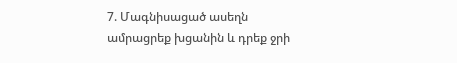7. Մագնիսացած ասեղն ամրացրեք խցանին և դրեք ջրի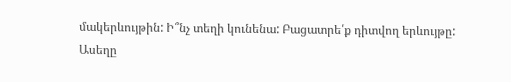մակերևույթին: Ի՞նչ տեղի կունենա: Բացատրե՛ք դիտվող երևույթը:
Ասեղը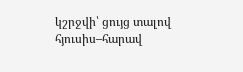կշրջվի՝ ցույց տալով հյուսիս–հարավ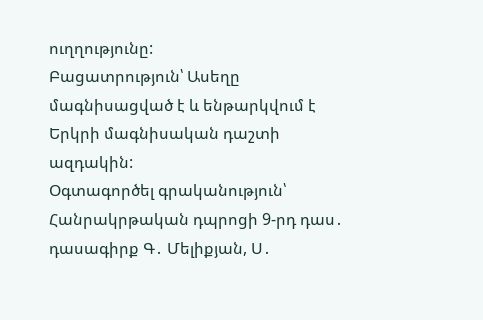ուղղությունը:
Բացատրություն՝ Ասեղը մագնիսացված է և ենթարկվում է Երկրի մագնիսական դաշտի ազդակին:
Օգտագործել գրականություն՝
Հանրակրթական դպրոցի 9-րդ դաս․ դասագիրք Գ․ Մելիքյան, Ս․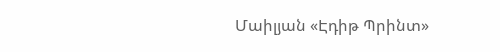Մաիլյան «Էդիթ Պրինտ»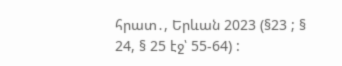հրատ․, Երևան 2023 (§23 ; § 24, § 25 էջ՝ 55-64) :